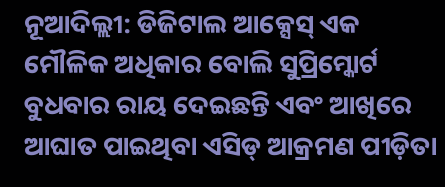ନୂଆଦିଲ୍ଲୀ: ଡିଜିଟାଲ ଆକ୍ସେସ୍ ଏକ ମୌଳିକ ଅଧିକାର ବୋଲି ସୁପ୍ରିମ୍କୋର୍ଟ ବୁଧବାର ରାୟ ଦେଇଛନ୍ତି ଏବଂ ଆଖିରେ ଆଘାତ ପାଇଥିବା ଏସିଡ୍ ଆକ୍ରମଣ ପୀଡ଼ିତା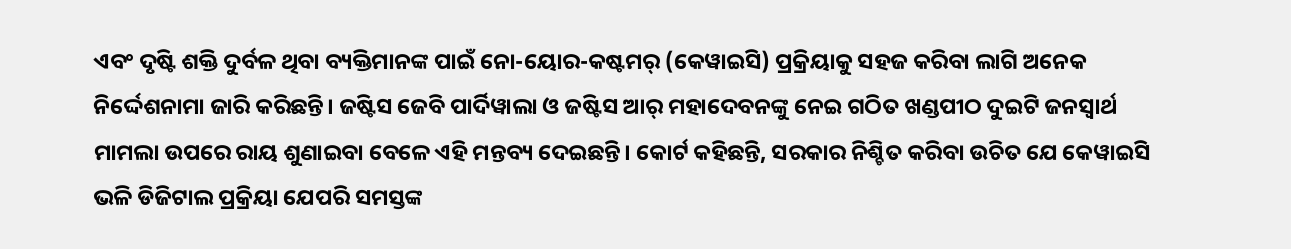ଏବଂ ଦୃଷ୍ଟି ଶକ୍ତି ଦୁର୍ବଳ ଥିବା ବ୍ୟକ୍ତିମାନଙ୍କ ପାଇଁ ନୋ-ୟୋର-କଷ୍ଟମର୍ (କେୱାଇସି) ପ୍ରକ୍ରିୟାକୁ ସହଜ କରିବା ଲାଗି ଅନେକ ନିର୍ଦ୍ଦେଶନାମା ଜାରି କରିଛନ୍ତି। ଜଷ୍ଟିସ ଜେବି ପାର୍ଦିୱାଲା ଓ ଜଷ୍ଟିସ ଆର୍ ମହାଦେବନଙ୍କୁ ନେଇ ଗଠିତ ଖଣ୍ଡପୀଠ ଦୁଇଟି ଜନସ୍ୱାର୍ଥ ମାମଲା ଉପରେ ରାୟ ଶୁଣାଇବା ବେଳେ ଏହି ମନ୍ତବ୍ୟ ଦେଇଛନ୍ତି। କୋର୍ଟ କହିଛନ୍ତି, ସରକାର ନିଶ୍ଚିତ କରିବା ଉଚିତ ଯେ କେୱାଇସି ଭଳି ଡିଜିଟାଲ ପ୍ରକ୍ରିୟା ଯେପରି ସମସ୍ତଙ୍କ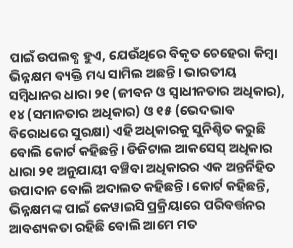ପାଇଁ ଉପଲବ୍ଧ ହୁଏ, ଯେଉଁଥିରେ ବିକୃତ ଚେହେରା କିମ୍ବା ଭିନ୍ନକ୍ଷମ ବ୍ୟକ୍ତି ମଧ୍ୟ ସାମିଲ ଅଛନ୍ତି। ଭାରତୀୟ ସମ୍ବିଧାନର ଧାରା ୨୧ (ଜୀବନ ଓ ସ୍ୱାଧୀନତାର ଅଧିକାର), ୧୪ (ସମାନତାର ଅଧିକାର) ଓ ୧୫ (ଭେଦଭାବ ବିରୋଧରେ ସୁରକ୍ଷା) ଏହି ଅଧିକାରକୁ ସୁନିଶ୍ଚିତ କରୁଛି ବୋଲି କୋର୍ଟ କହିଛନ୍ତି। ଡିଜିଟାଲ ଆକସେସ୍ ଅଧିକାର ଧାରା ୨୧ ଅନୁଯାୟୀ ବଞ୍ଚିବା ଅଧିକାରର ଏକ ଅନ୍ତର୍ନିହିତ ଉପାଦାନ ବୋଲି ଅଦାଲତ କହିଛନ୍ତି। କୋର୍ଟ କହିଛନ୍ତି, ଭିନ୍ନକ୍ଷମଙ୍କ ପାଇଁ କେୱାଇସି ପ୍ରକ୍ରିୟାରେ ପରିବର୍ତ୍ତନର ଆବଶ୍ୟକତା ରହିଛି ବୋଲି ଆମେ ମତ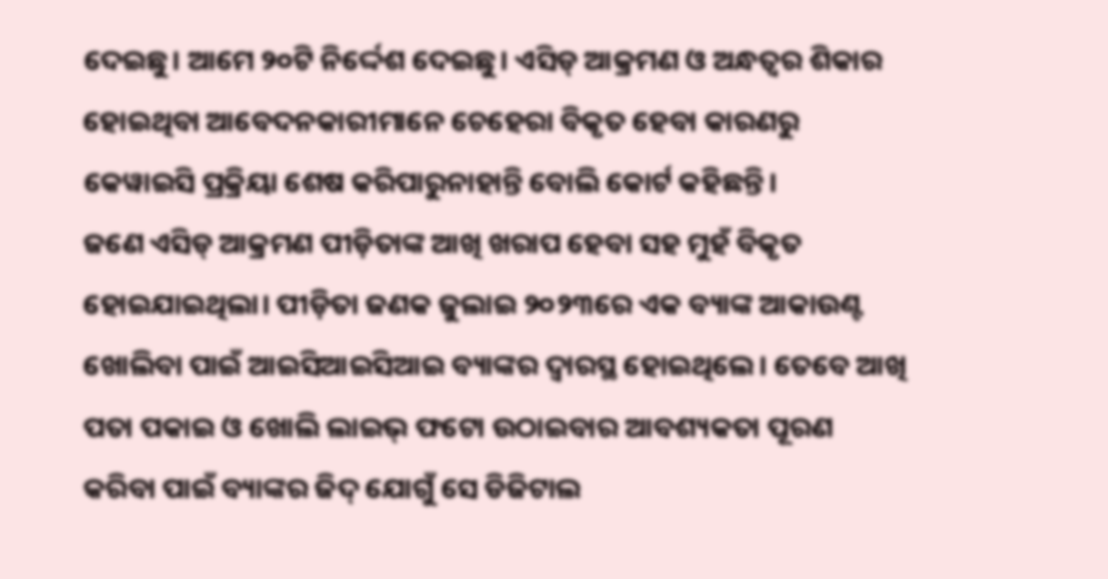ଦେଇଛୁ। ଆମେ ୨୦ଟି ନିର୍ଦ୍ଦେଶ ଦେଇଛୁ। ଏସିଡ୍ ଆକ୍ରମଣ ଓ ଅନ୍ଧତ୍ୱର ଶିକାର ହୋଇଥିବା ଆବେଦନକାରୀମାନେ ଚେହେରା ବିକୃତ ହେବା କାରଣରୁ କେୱାଇସି ପ୍ରକ୍ରିୟା ଶେଷ କରିପାରୁନାହାନ୍ତି ବୋଲି କୋର୍ଟ କହିଛନ୍ତି।
ଜଣେ ଏସିଡ୍ ଆକ୍ରମଣ ପୀଡ଼ିତାଙ୍କ ଆଖି ଖରାପ ହେବା ସହ ମୁହଁ ବିକୃତ ହୋଇଯାଇଥିଲା। ପୀଡ଼ିତା ଜଣକ ଜୁଲାଇ ୨୦୨୩ରେ ଏକ ବ୍ୟାଙ୍କ ଆକାଉଣ୍ଟ ଖୋଲିବା ପାଇଁ ଆଇସିଆଇସିଆଇ ବ୍ୟାଙ୍କର ଦ୍ୱାରସ୍ଥ ହୋଇଥିଲେ। ତେବେ ଆଖି ପତା ପକାଇ ଓ ଖୋଲି ଲାଇଭ୍ ଫଟୋ ଉଠାଇବାର ଆବଶ୍ୟକତା ପୂରଣ କରିବା ପାଇଁ ବ୍ୟାଙ୍କର ଜିଦ୍ ଯୋଗୁଁ ସେ ଡିଜିଟାଲ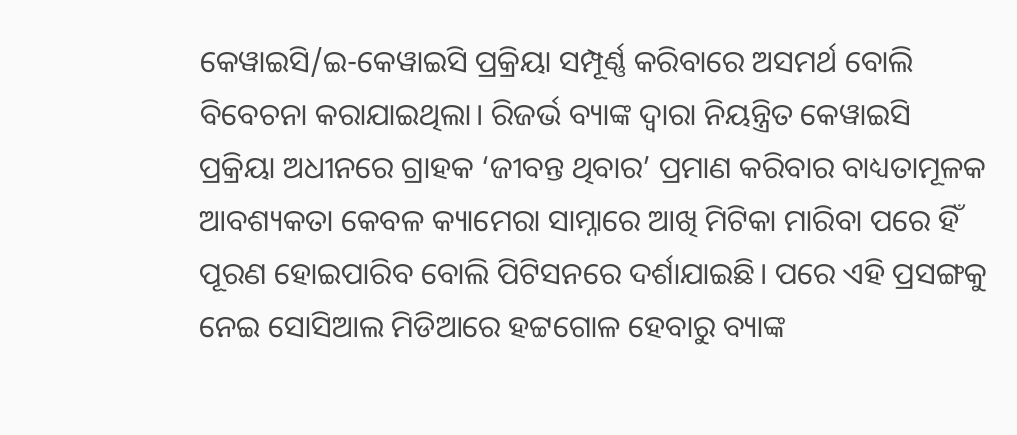କେୱାଇସି/ଇ-କେୱାଇସି ପ୍ରକ୍ରିୟା ସମ୍ପୂର୍ଣ୍ଣ କରିବାରେ ଅସମର୍ଥ ବୋଲି ବିବେଚନା କରାଯାଇଥିଲା। ରିଜର୍ଭ ବ୍ୟାଙ୍କ ଦ୍ୱାରା ନିୟନ୍ତ୍ରିତ କେୱାଇସି ପ୍ରକ୍ରିୟା ଅଧୀନରେ ଗ୍ରାହକ ‘ଜୀବନ୍ତ ଥିବାର’ ପ୍ରମାଣ କରିବାର ବାଧ୍ୟତାମୂଳକ ଆବଶ୍ୟକତା କେବଳ କ୍ୟାମେରା ସାମ୍ନାରେ ଆଖି ମିଟିକା ମାରିବା ପରେ ହିଁ ପୂରଣ ହୋଇପାରିବ ବୋଲି ପିଟିସନରେ ଦର୍ଶାଯାଇଛି। ପରେ ଏହି ପ୍ରସଙ୍ଗକୁ ନେଇ ସୋସିଆଲ ମିଡିଆରେ ହଟ୍ଟଗୋଳ ହେବାରୁ ବ୍ୟାଙ୍କ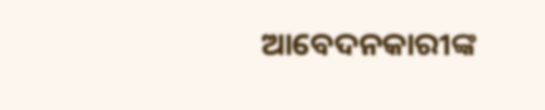ଆବେଦନକାରୀଙ୍କ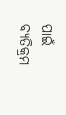ପାଇଁ ବ୍ୟତିକ୍ରମ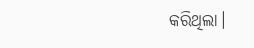କରିଥିଲା।